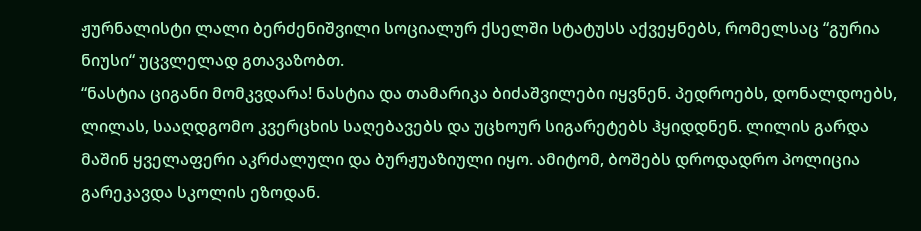ჟურნალისტი ლალი ბერძენიშვილი სოციალურ ქსელში სტატუსს აქვეყნებს, რომელსაც “გურია ნიუსი“ უცვლელად გთავაზობთ.
“ნასტია ციგანი მომკვდარა! ნასტია და თამარიკა ბიძაშვილები იყვნენ. პედროებს, დონალდოებს, ლილას, სააღდგომო კვერცხის საღებავებს და უცხოურ სიგარეტებს ჰყიდდნენ. ლილის გარდა მაშინ ყველაფერი აკრძალული და ბურჟუაზიული იყო. ამიტომ, ბოშებს დროდადრო პოლიცია გარეკავდა სკოლის ეზოდან.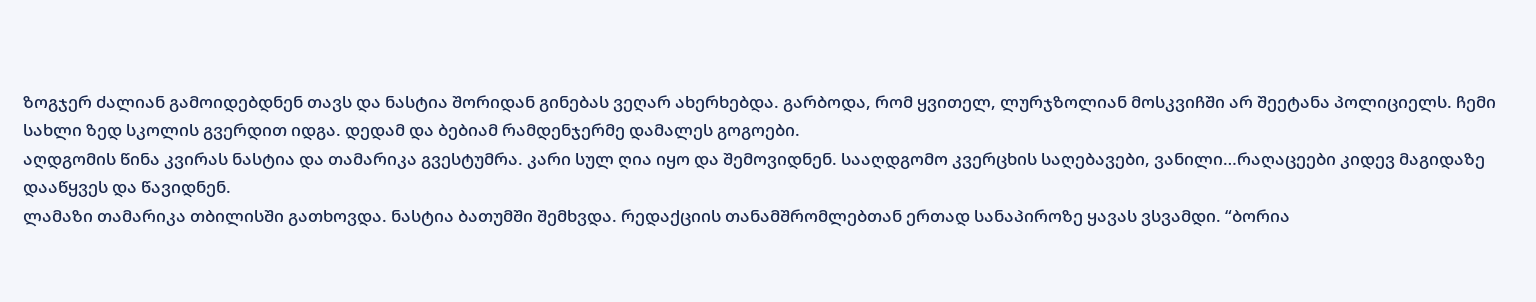ზოგჯერ ძალიან გამოიდებდნენ თავს და ნასტია შორიდან გინებას ვეღარ ახერხებდა. გარბოდა, რომ ყვითელ, ლურჯზოლიან მოსკვიჩში არ შეეტანა პოლიციელს. ჩემი სახლი ზედ სკოლის გვერდით იდგა. დედამ და ბებიამ რამდენჯერმე დამალეს გოგოები.
აღდგომის წინა კვირას ნასტია და თამარიკა გვესტუმრა. კარი სულ ღია იყო და შემოვიდნენ. სააღდგომო კვერცხის საღებავები, ვანილი…რაღაცეები კიდევ მაგიდაზე დააწყვეს და წავიდნენ.
ლამაზი თამარიკა თბილისში გათხოვდა. ნასტია ბათუმში შემხვდა. რედაქციის თანამშრომლებთან ერთად სანაპიროზე ყავას ვსვამდი. “ბორია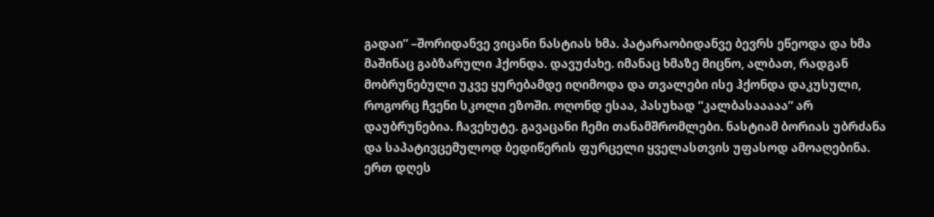გადაი” –შორიდანვე ვიცანი ნასტიას ხმა. პატარაობიდანვე ბევრს ეწეოდა და ხმა მაშინაც გაბზარული ჰქონდა. დავუძახე. იმანაც ხმაზე მიცნო, ალბათ, რადგან მობრუნებული უკვე ყურებამდე იღიმოდა და თვალები ისე ჰქონდა დაკუსული, როგორც ჩვენი სკოლი ეზოში. ოღონდ ესაა, პასუხად “კალბასააააა” არ დაუბრუნებია. ჩავეხუტე. გავაცანი ჩემი თანამშრომლები. ნასტიამ ბორიას უბრძანა და საპატივცემულოდ ბედიწერის ფურცელი ყველასთვის უფასოდ ამოაღებინა.
ერთ დღეს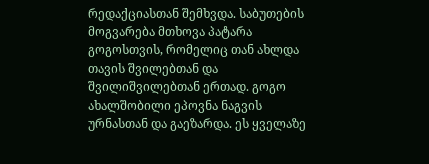რედაქციასთან შემხვდა. საბუთების მოგვარება მთხოვა პატარა გოგოსთვის, რომელიც თან ახლდა თავის შვილებთან და შვილიშვილებთან ერთად. გოგო ახალშობილი ეპოვნა ნაგვის ურნასთან და გაეზარდა. ეს ყველაზე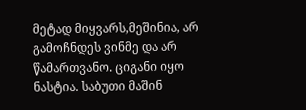მეტად მიყვარს,მეშინია, არ გამოჩნდეს ვინმე და არ წამართვანო. ციგანი იყო ნასტია. საბუთი მაშინ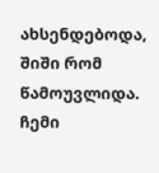ახსენდებოდა, შიში რომ წამოუვლიდა.
ჩემი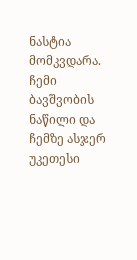ნასტია მომკვდარა. ჩემი ბავშვობის ნაწილი და ჩემზე ასჯერ უკეთესი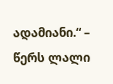ადამიანი.“ – წერს ლალი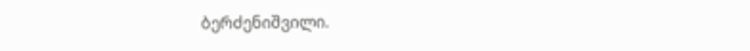ბერძენიშვილი.